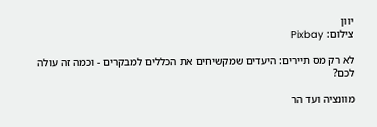יוון
צילום: Pixbay

לא רק מס תיירים: היעדים שמקשיחים את הכללים למבקרים - וכמה זה עולה לכם?

מוונציה ועד הר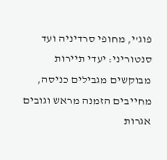פוג'י, מחופי סרדיניה ועד סנטוריני: יעדי תיירות מבוקשים מגבילים כניסה, מחייבים הזמנה מראש וגובים אגרות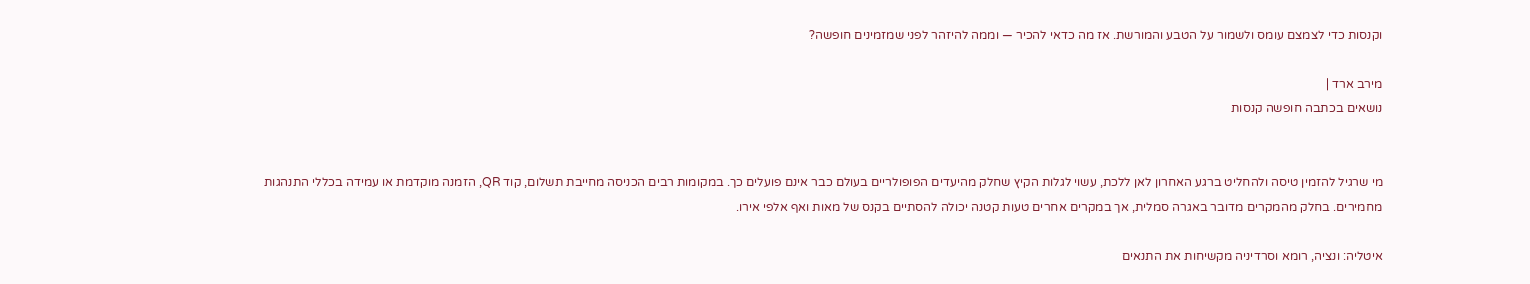וקנסות כדי לצמצם עומס ולשמור על הטבע והמורשת. אז מה כדאי להכיר — וממה להיזהר לפני שמזמינים חופשה?

מירב ארד |
נושאים בכתבה חופשה קנסות


מי שרגיל להזמין טיסה ולהחליט ברגע האחרון לאן ללכת, עשוי לגלות הקיץ שחלק מהיעדים הפופולריים בעולם כבר אינם פועלים כך. במקומות רבים הכניסה מחייבת תשלום, קוד QR, הזמנה מוקדמת או עמידה בכללי התנהגות מחמירים. בחלק מהמקרים מדובר באגרה סמלית, אך במקרים אחרים טעות קטנה יכולה להסתיים בקנס של מאות ואף אלפי אירו.

איטליה: ונציה, רומא וסרדיניה מקשיחות את התנאים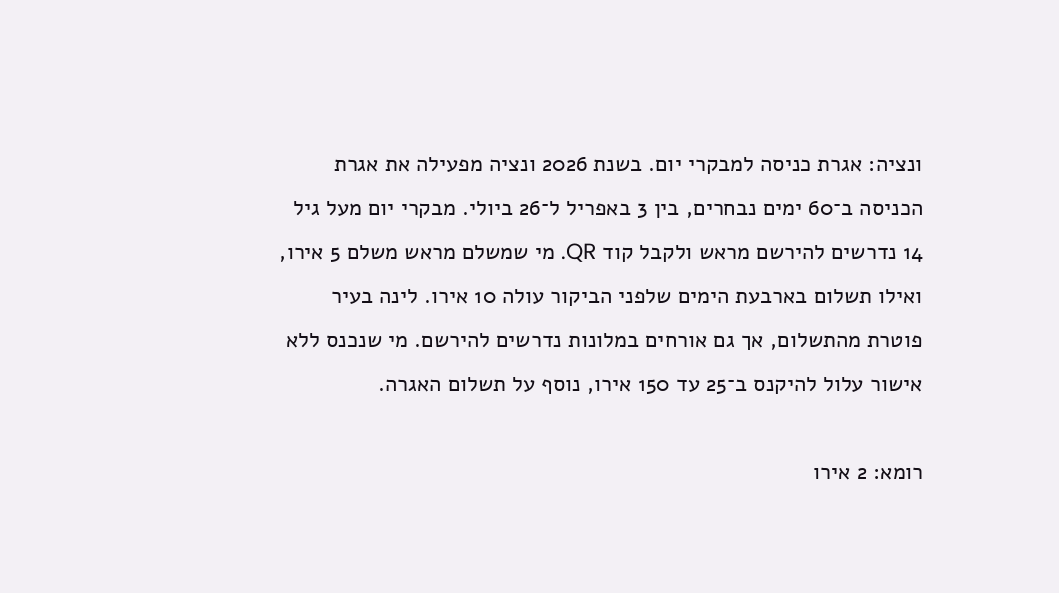ונציה: אגרת כניסה למבקרי יום. בשנת 2026 ונציה מפעילה את אגרת הכניסה ב־60 ימים נבחרים, בין 3 באפריל ל־26 ביולי. מבקרי יום מעל גיל 14 נדרשים להירשם מראש ולקבל קוד QR. מי שמשלם מראש משלם 5 אירו, ואילו תשלום בארבעת הימים שלפני הביקור עולה 10 אירו. לינה בעיר פוטרת מהתשלום, אך גם אורחים במלונות נדרשים להירשם. מי שנכנס ללא אישור עלול להיקנס ב־25 עד 150 אירו, נוסף על תשלום האגרה.

רומא: 2 אירו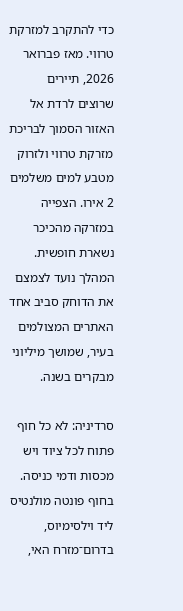כדי להתקרב למזרקת טרווי. מאז פברואר 2026, תיירים שרוצים לרדת אל האזור הסמוך לבריכת מזרקת טרווי ולזרוק מטבע למים משלמים 2 אירו. הצפייה במזרקה מהכיכר נשארת חופשית. המהלך נועד לצמצם את הדוחק סביב אחד האתרים המצולמים בעיר, שמושך מיליוני מבקרים בשנה.

סרדיניה: לא כל חוף פתוח לכל ציוד ויש מכסות ודמי כניסה. בחוף פונטה מולנטיס ליד וילסימיוס, בדרום־מזרח האי,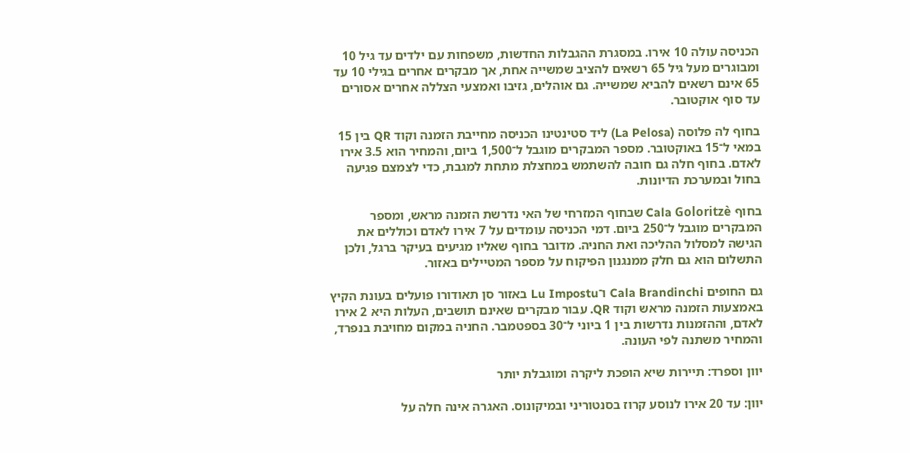הכניסה עולה 10 אירו. במסגרת ההגבלות החדשות, משפחות עם ילדים עד גיל 10 ומבוגרים מעל גיל 65 רשאים להציב שמשייה אחת, אך מבקרים אחרים בגילי 10 עד 65 אינם רשאים להביא שמשייה. גם אוהלים, גזיבו ואמצעי הצללה אחרים אסורים עד סוף אוקטובר.

בחוף לה פלוסה (La Pelosa) ליד סטינטינו הכניסה מחייבת הזמנה וקוד QR בין 15 במאי ל־15 באוקטובר. מספר המבקרים מוגבל ל־1,500 ביום, והמחיר הוא 3.5 אירו לאדם. בחוף חלה גם חובה להשתמש במחצלת מתחת למגבת, כדי לצמצם פגיעה בחול ובמערכת הדיונות.

בחוף Cala Goloritzè שבחוף המזרחי של האי נדרשת הזמנה מראש, ומספר המבקרים מוגבל ל־250 ביום. דמי הכניסה עומדים על 7 אירו לאדם וכוללים את הגישה למסלול ההליכה ואת החניה. מדובר בחוף שאליו מגיעים בעיקר ברגל, ולכן התשלום הוא גם חלק ממנגנון הפיקוח על מספר המטיילים באזור.

גם החופים Cala Brandinchi ו־Lu Impostu באזור סן תאודורו פועלים בעונת הקיץ באמצעות הזמנה מראש וקוד QR. עבור מבקרים שאינם תושבים, העלות היא 2 אירו לאדם, וההזמנות נדרשות בין 1 ביוני ל־30 בספטמבר. החניה במקום מחויבת בנפרד, והמחיר משתנה לפי העונה.

יוון וספרד: תיירות שיא הופכת ליקרה ומוגבלת יותר

יוון: עד 20 אירו לנוסע קרוז בסנטוריני ובמיקונוס. האגרה אינה חלה על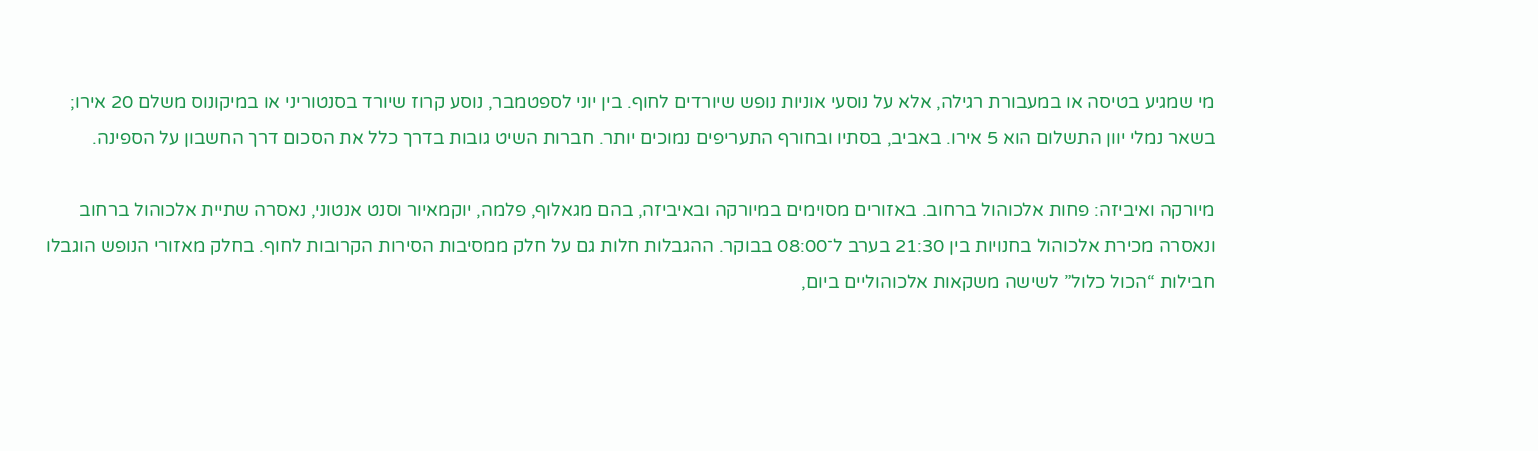מי שמגיע בטיסה או במעבורת רגילה, אלא על נוסעי אוניות נופש שיורדים לחוף. בין יוני לספטמבר, נוסע קרוז שיורד בסנטוריני או במיקונוס משלם 20 אירו; בשאר נמלי יוון התשלום הוא 5 אירו. באביב, בסתיו ובחורף התעריפים נמוכים יותר. חברות השיט גובות בדרך כלל את הסכום דרך החשבון על הספינה.

מיורקה ואיביזה: פחות אלכוהול ברחוב. באזורים מסוימים במיורקה ובאיביזה, בהם מגאלוף, פלמה, יוקמאיור וסנט אנטוני, נאסרה שתיית אלכוהול ברחוב ונאסרה מכירת אלכוהול בחנויות בין 21:30 בערב ל־08:00 בבוקר. ההגבלות חלות גם על חלק ממסיבות הסירות הקרובות לחוף. בחלק מאזורי הנופש הוגבלו חבילות “הכול כלול” לשישה משקאות אלכוהוליים ביום,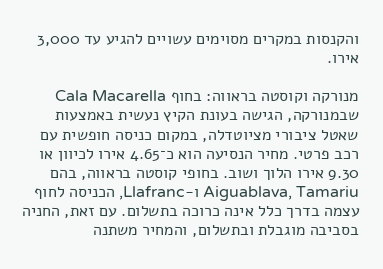והקנסות במקרים מסוימים עשויים להגיע עד 3,000 אירו.

מנורקה וקוסטה בראווה: בחוף Cala Macarella שבמנורקה, הגישה בעונת הקיץ נעשית באמצעות שאטל ציבורי מציוטדלה, במקום כניסה חופשית עם רכב פרטי. מחיר הנסיעה הוא כ־4.65 אירו לכיוון או 9.30 אירו הלוך ושוב. בחופי קוסטה בראווה, בהם Aiguablava, Tamariu ו-Llafranc, הכניסה לחוף עצמה בדרך כלל אינה כרוכה בתשלום. עם זאת, החניה בסביבה מוגבלת ובתשלום, והמחיר משתנה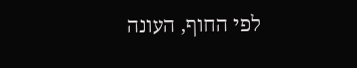לפי החוף, העונה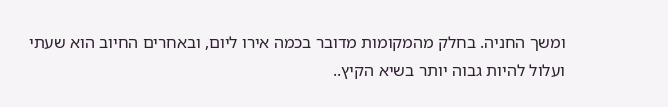ומשך החניה. בחלק מהמקומות מדובר בכמה אירו ליום, ובאחרים החיוב הוא שעתי ועלול להיות גבוה יותר בשיא הקיץ..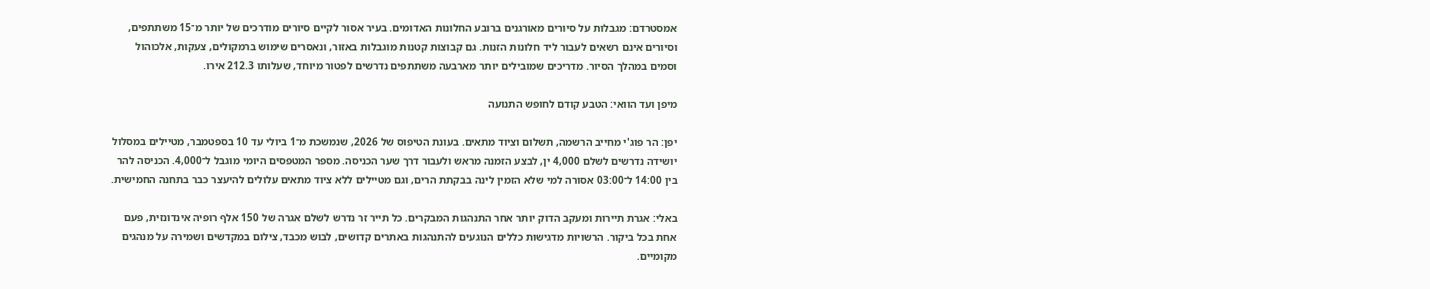אמסטרדם: מגבלות על סיורים מאורגנים ברובע החלונות האדומים. בעיר אסור לקיים סיורים מודרכים של יותר מ־15 משתתפים, וסיורים אינם רשאים לעבור ליד חלונות הזנות. גם קבוצות קטנות מוגבלות באזור, ונאסרים שימוש ברמקולים, צעקות, אלכוהול וסמים במהלך הסיור. מדריכים שמובילים יותר מארבעה משתתפים נדרשים לפטור מיוחד, שעלותו 212.3 אירו.

מיפן ועד הוואי: הטבע קודם לחופש התנועה

יפן: הר פוג'י מחייב הרשמה, תשלום וציוד מתאים. בעונת הטיפוס של 2026, שנמשכת מ־1 ביולי עד 10 בספטמבר, מטיילים במסלול יושידה נדרשים לשלם 4,000 ין, לבצע הזמנה מראש ולעבור דרך שער הכניסה. מספר המטפסים היומי מוגבל ל־4,000. הכניסה להר בין 14:00 ל־03:00 אסורה למי שלא הזמין לינה בבקתת הרים, וגם מטיילים ללא ציוד מתאים עלולים להיעצר כבר בתחנה החמישית.

באלי: אגרת תיירות ומעקב הדוק יותר אחר התנהגות המבקרים. כל תייר זר נדרש לשלם אגרה של 150 אלף רופיה אינדונזית, פעם אחת בכל ביקור. הרשויות מדגישות כללים הנוגעים להתנהגות באתרים קדושים, לבוש מכבד, צילום במקדשים ושמירה על מנהגים מקומיים.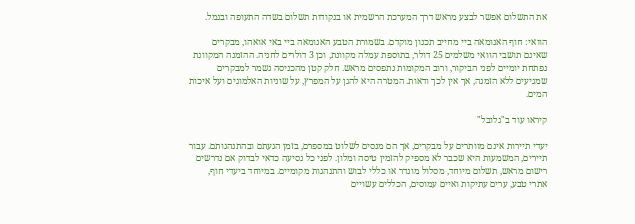את התשלום אפשר לבצע מראש דרך המערכת הרשמית או בנקודות תשלום בשדה התעופה ובנמל.

הוואי: חוף האנומאה ביי מחייב תכנון מוקדם. בשמורת הטבע האנומאה ביי באי אואהו, מבקרים שאינם תושבי הוואי משלמים 25 דולר, בתוספת עמלה מקוונת, וכן 3 דולרים לחניה. ההזמנה המקוונת נפתחת יומיים לפני הביקור, ורוב המקומות נתפסים מראש. חלק קטן מהכניסה נשמר למבקרים שמגיעים ללא הזמנה, אך אין לכך ודאות. המטרה היא להגן על המפרץ, על שוניות האלמוגים ועל איכות המים.

קיראו עוד ב"גלובל"

יעדי תיירות אינם מוותרים על מבקרים, אך הם מנסים לשלוט במספרם, בזמן הגעתם ובהתנהגותם. עבור תיירים, המשמעות היא שכבר לא מספיק להזמין טיסה ומלון. לפני כל נסיעה כדאי לבדוק אם נדרשים רישום מראש, תשלום מיוחד, מסלול מוגדר או כללי לבוש והתנהגות מקומיים. במיוחד ביעדי חוף, אתרי טבע, ערים עתיקות ואיים עמוסים, הכללים עשויים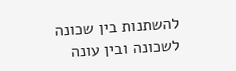להשתנות בין שכונה לשכונה ובין עונה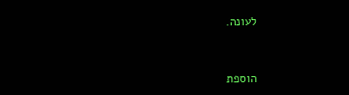לעונה.


הוספת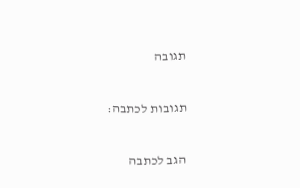תגובה

תגובות לכתבה:

הגב לכתבה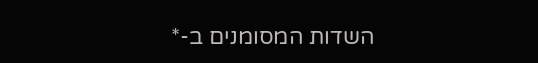השדות המסומנים ב-*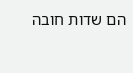הם שדות חובה